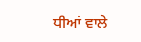ਧੀਆਂ ਵਾਲੇ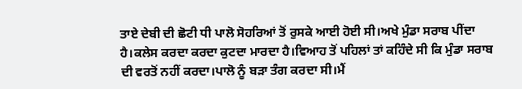ਤਾਏ ਦੇਬੀ ਦੀ ਛੋਟੀ ਧੀ ਪਾਲੋ ਸੋਹਰਿਆਂ ਤੋਂ ਰੁਸਕੇ ਆਈ ਹੋਈ ਸੀ।ਅਖੇ ਮੁੰਡਾ ਸਰਾਬ ਪੀਂਦਾ ਹੈ।ਕਲੇਸ ਕਰਦਾ ਕਰਦਾ ਕੁਟਦਾ ਮਾਰਦਾ ਹੈ।ਵਿਆਹ ਤੋਂ ਪਹਿਲਾਂ ਤਾਂ ਕਹਿੰਦੇ ਸੀ ਕਿ ਮੁੰਡਾ ਸਰਾਬ ਦੀ ਵਰਤੋਂ ਨਹੀਂ ਕਰਦਾ।ਪਾਲੋ ਨੂੰ ਬੜਾ ਤੰਗ ਕਰਦਾ ਸੀ।ਮੈਂ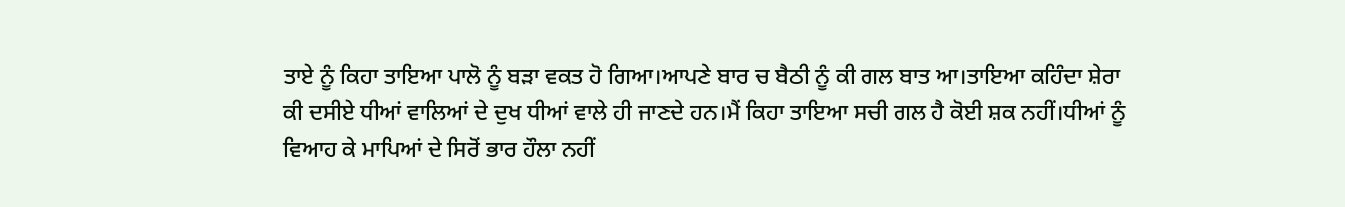ਤਾਏ ਨੂੰ ਕਿਹਾ ਤਾਇਆ ਪਾਲੋ ਨੂੰ ਬੜਾ ਵਕਤ ਹੋ ਗਿਆ।ਆਪਣੇ ਬਾਰ ਚ ਬੈਠੀ ਨੂੰ ਕੀ ਗਲ ਬਾਤ ਆ।ਤਾਇਆ ਕਹਿੰਦਾ ਸ਼ੇਰਾ ਕੀ ਦਸੀਏ ਧੀਆਂ ਵਾਲਿਆਂ ਦੇ ਦੁਖ ਧੀਆਂ ਵਾਲੇ ਹੀ ਜਾਣਦੇ ਹਨ।ਮੈਂ ਕਿਹਾ ਤਾਇਆ ਸਚੀ ਗਲ ਹੈ ਕੋਈ ਸ਼ਕ ਨਹੀਂ।ਧੀਆਂ ਨੂੰ ਵਿਆਹ ਕੇ ਮਾਪਿਆਂ ਦੇ ਸਿਰੋਂ ਭਾਰ ਹੌਲਾ ਨਹੀਂ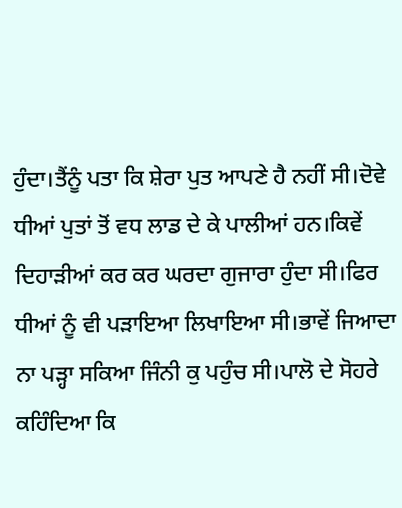ਹੁੰਦਾ।ਤੈਂਨੂੰ ਪਤਾ ਕਿ ਸ਼ੇਰਾ ਪੁਤ ਆਪਣੇ ਹੈ ਨਹੀਂ ਸੀ।ਦੋਵੇ ਧੀਆਂ ਪੁਤਾਂ ਤੋਂ ਵਧ ਲਾਡ ਦੇ ਕੇ ਪਾਲੀਆਂ ਹਨ।ਕਿਵੇਂ ਦਿਹਾੜੀਆਂ ਕਰ ਕਰ ਘਰਦਾ ਗੁਜਾਰਾ ਹੁੰਦਾ ਸੀ।ਫਿਰ ਧੀਆਂ ਨੂੰ ਵੀ ਪੜਾਇਆ ਲਿਖਾਇਆ ਸੀ।ਭਾਵੇਂ ਜਿਆਦਾ ਨਾ ਪੜ੍ਹਾ ਸਕਿਆ ਜਿੰਨੀ ਕੁ ਪਹੁੰਚ ਸੀ।ਪਾਲੋ ਦੇ ਸੋਹਰੇ ਕਹਿੰਦਿਆ ਕਿ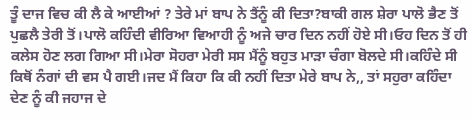ਤੂੰ ਦਾਜ ਵਿਚ ਕੀ ਲੈ ਕੇ ਆਈਆਂ ? ਤੇਰੇ ਮਾਂ ਬਾਪ ਨੇ ਤੈਂਨੂੰ ਕੀ ਦਿਤਾ?ਬਾਕੀ ਗਲ ਸ਼ੇਰਾ ਪਾਲੋ ਭੈਣ ਤੋਂ ਪੁਛਲੈ ਤੇਰੀ ਤੋਂ।ਪਾਲੋ ਕਹਿੰਦੀ ਵੀਰਿਆ ਵਿਆਹੀ ਨੂੰ ਅਜੇ ਚਾਰ ਦਿਨ ਨਹੀਂ ਹੋਏ ਸੀ।ਓਹ ਦਿਨ ਤੋਂ ਹੀ ਕਲੇਸ ਹੋਣ ਲਗ ਗਿਆ ਸੀ।ਮੇਰਾ ਸੋਹਰਾ ਮੇਰੀ ਸਸ ਮੈਂਨੂੰ ਬਹੁਤ ਮਾੜਾ ਚੰਗਾ ਬੋਲਦੇ ਸੀ।ਕਹਿੰਦੇ ਸੀ ਕਿਥੋਂ ਨੰਗਾਂ ਦੀ ਵਸ ਪੈ ਗਈ।ਜਦ ਮੈਂ ਕਿਹਾ ਕਿ ਕੀ ਨਹੀਂ ਦਿਤਾ ਮੇਰੇ ਬਾਪ ਨੇ,, ਤਾਂ ਸਹੁਰਾ ਕਹਿੰਦਾ ਦੇਣ ਨੂੰ ਕੀ ਜਹਾਜ ਦੇ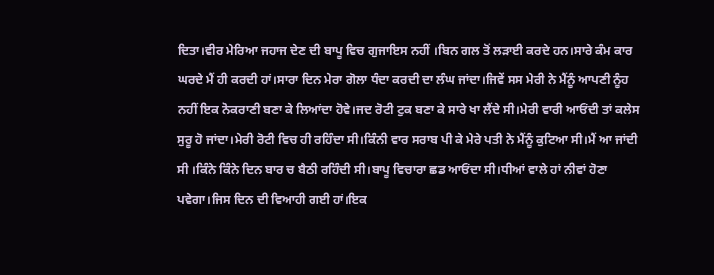ਦਿਤਾ।ਵੀਰ ਮੇਰਿਆ ਜਹਾਜ ਦੇਣ ਦੀ ਬਾਪੂ ਵਿਚ ਗੁਜਾਇਸ ਨਹੀਂ ।ਬਿਨ ਗਲ ਤੋਂ ਲੜਾਈ ਕਰਦੇ ਹਨ।ਸਾਰੇ ਕੰਮ ਕਾਰ ਘਰਦੇ ਮੈਂ ਹੀ ਕਰਦੀ ਹਾਂ।ਸਾਰਾ ਦਿਨ ਮੇਰਾ ਗੋਲਾ ਧੰਦਾ ਕਰਦੀ ਦਾ ਲੰਘ ਜਾਂਦਾ।ਜਿਵੇਂ ਸਸ ਮੇਰੀ ਨੇ ਮੈਂਨੂੰ ਆਪਣੀ ਨੂੰਹ ਨਹੀਂ ਇਕ ਨੋਕਰਾਣੀ ਬਣਾ ਕੇ ਲਿਆਂਦਾ ਹੋਵੇ।ਜਦ ਰੋਟੀ ਟੁਕ ਬਣਾ ਕੇ ਸਾਰੇ ਖਾ ਲੈਂਦੇ ਸੀ।ਮੇਰੀ ਵਾਰੀ ਆਓਂਦੀ ਤਾਂ ਕਲੇਸ ਸੁਰੂ ਹੋ ਜਾਂਦਾ।ਮੇਰੀ ਰੋਟੀ ਵਿਚ ਹੀ ਰਹਿੰਦਾ ਸੀ।ਕਿੰਨੀ ਵਾਰ ਸਰਾਬ ਪੀ ਕੇ ਮੇਰੇ ਪਤੀ ਨੇ ਮੈਂਨੂੰ ਕੁਟਿਆ ਸੀ।ਮੈਂ ਆ ਜਾਂਦੀ ਸੀ ।ਕਿੰਨੇ ਕਿੰਨੇ ਦਿਨ ਬਾਰ ਚ ਬੈਠੀ ਰਹਿੰਦੀ ਸੀ।ਬਾਪੂ ਵਿਚਾਰਾ ਛਡ ਆਓਂਦਾ ਸੀ।ਧੀਆਂ ਵਾਲੇ ਹਾਂ ਨੀਵਾਂ ਹੋਣਾ ਪਵੇਗਾ।ਜਿਸ ਦਿਨ ਦੀ ਵਿਆਹੀ ਗਈ ਹਾਂ।ਇਕ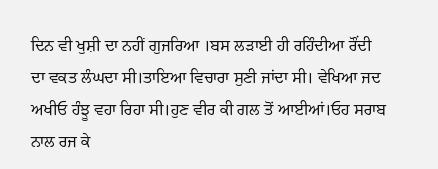ਦਿਨ ਵੀ ਖੁਸ਼ੀ ਦਾ ਨਹੀਂ ਗੁਜਰਿਆ ।ਬਸ ਲੜਾਈ ਹੀ ਰਹਿੰਦੀਆ ਰੌਂਦੀ ਦਾ ਵਕਤ ਲੰਘਦਾ ਸੀ।ਤਾਇਆ ਵਿਚਾਰਾ ਸੁਣੀ ਜਾਂਦਾ ਸੀ। ਵੇਖਿਆ ਜਦ ਅਖੀਓ ਹੰਝੂ ਵਹਾ ਰਿਹਾ ਸੀ।ਹੁਣ ਵੀਰ ਕੀ ਗਲ ਤੋਂ ਆਈਆਂ।ਓਹ ਸਰਾਬ ਨਾਲ ਰਜ ਕੇ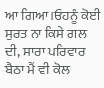ਆ ਗਿਆ।ਓਹਨੂੰ ਕੋਈ ਸੁਰਤ ਨਾ ਕਿਸੇ ਗਲ ਦੀ, ਸਾਰਾ ਪਰਿਵਾਰ ਬੈਠਾ ਮੈਂ ਵੀ ਕੋਲ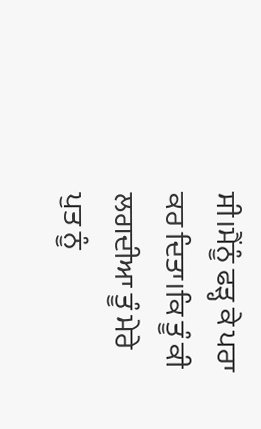ਸੀ।ਮੈਂਨੂੰ ਫੜ੍ਹ ਕੇ ਪਰਾ ਕਰ ਦਿਤਾ।ਕਿ ਤੂੰ ਕੀ ਲਗਦੀਆ ਤੂੰ ਮੇਰੇ ਪੁਤ ਨੂੰ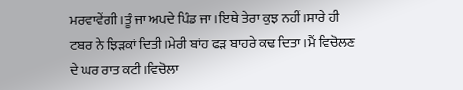ਮਰਵਾਵੇਂਗੀ।ਤੂੰ ਜਾ ਅਪਦੇ ਪਿੰਡ ਜਾ।ਇਥੇ ਤੇਰਾ ਕੁਝ ਨਹੀਂ।ਸਾਰੇ ਹੀ ਟਬਰ ਨੇ ਝਿੜਕਾਂ ਦਿਤੀ।ਮੇਰੀ ਬਾਂਹ ਫੜ ਬਾਹਰੇ ਕਢ ਦਿਤਾ।ਮੈਂ ਵਿਚੋਲਣ ਦੇ ਘਰ ਰਾਤ ਕਟੀ।ਵਿਚੋਲਾ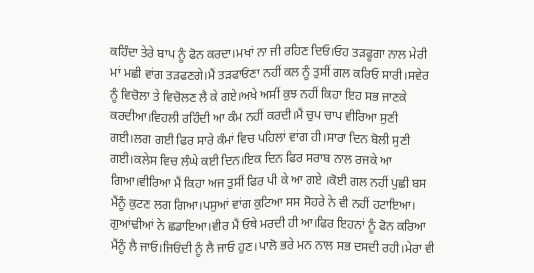ਕਹਿੰਦਾ ਤੇਰੇ ਬਾਪ ਨੂੰ ਫੋਨ ਕਰਦਾ।ਮਖਾਂ ਨਾ ਜੀ ਰਹਿਣ ਦਿਓ।ਓਹ ਤੜਫੂਗਾ ਨਾਲ ਮੇਰੀ ਮਾਂ ਮਛੀ ਵਾਂਗ ਤੜਫਣਗੇ।ਮੈਂ ਤੜਫਾਓਂਣਾ ਨਹੀਂ ਕਲ ਨੂੰ ਤੁਸੀਂ ਗਲ ਕਰਿਓ ਸਾਰੀ।ਸਵੇਰ ਨੂੰ ਵਿਚੋਲਾ ਤੇ ਵਿਚੋਲਣ ਲੈ ਕੇ ਗਏ।ਅਖੇ ਅਸੀਂ ਕੁਝ ਨਹੀਂ ਕਿਹਾ ਇਹ ਸਭ ਜਾਣਕੇ ਕਰਦੀਆ।ਵਿਹਲੀ ਰਹਿੰਦੀ ਆ ਕੰਮ ਨਹੀਂ ਕਰਦੀ।ਮੈਂ ਚੁਪ ਚਾਪ ਵੀਰਿਆ ਸੁਣੀ ਗਈ।ਲਗ ਗਈ ਫਿਰ ਸਾਰੇ ਕੰਮਾਂ ਵਿਚ ਪਹਿਲਾਂ ਵਾਂਗ ਹੀ।ਸਾਰਾ ਦਿਨ ਬੋਲੀ ਸੁਣੀ ਗਈ।ਕਲੇਸ ਵਿਚ ਲੰਘੇ ਕਈ ਦਿਨ।ਇਕ ਦਿਨ ਫਿਰ ਸਰਾਬ ਨਾਲ ਰਜਕੇ ਆ ਗਿਆ।ਵੀਰਿਆ ਮੈਂ ਕਿਹਾ ਅਜ ਤੁਸੀਂ ਫਿਰ ਪੀ ਕੇ ਆ ਗਏ ।ਕੋਈ ਗਲ ਨਹੀਂ ਪੁਛੀ ਬਸ ਮੈਂਨੂੰ ਕੁਟਣ ਲਗ ਗਿਆ।ਪਸੁਆਂ ਵਾਂਗ ਕੁਟਿਆ ਸਸ ਸੋਹਰੇ ਨੇ ਵੀ ਨਹੀਂ ਹਟਾਇਆ। ਗੁਆਂਢੀਆਂ ਨੇ ਛਡਾਇਆ।ਵੀਰ ਮੈਂ ਓਥੇ ਮਰਦੀ ਹੀ ਆ।ਫਿਰ ਇਹਨਾਂ ਨੂੰ ਫੋਨ ਕਰਿਆ ਮੈਂਨੂੰ ਲੈ ਜਾਓ।ਜਿਓਂਦੀ ਨੂੰ ਲੈ ਜਾਓ ਹੁਣ।ਪਾਲੋ ਭਰੇ ਮਨ ਨਾਲ ਸਭ ਦਸਦੀ ਰਹੀ।ਮੇਰਾ ਵੀ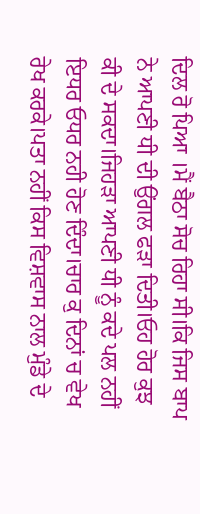ਦਿਲ ਰੋ ਪਿਆ ।ਮੈਂ ਬੈਠਾ ਸੋਚ ਰਿਹਾ ਸੀ।ਕਿ ਜਿਸ ਬਾਪ ਨੇ ਆਪਣੀ ਧੀ ਦੀ ਉਂਗਲ ਫੜਾ ਦਿਤੀ।ਓਹ ਹੋਰ ਕੁਝ ਕੀ ਦੇ ਸਕਦਾ।ਜਿਹੜਾ ਆਪਣੀ ਧੀ ਨੂੰ ਕਦੇ ਪਲ ਨਹੀਂ ਇਧਰ ਓਧਰ ਨਹੀ ਹੋਣ ਦਿੰਦਾ।ਚਾਰ ਕੁ ਦਿਨਾਂ ਚ ਵੇਖ ਰੇਖ ਕਰਕੇ।ਪਤਾ ਨਹੀਂ ਕਿਸ ਵਿਸ਼ਵਾਸ ਨਾਲ ਮੁੰਡੇ ਦੇ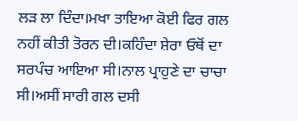ਲੜ ਲਾ ਦਿੰਦਾ।ਮਖਾ ਤਾਇਆ ਕੋਈ ਫਿਰ ਗਲ ਨਹੀਂ ਕੀਤੀ ਤੋਰਨ ਦੀ।ਕਹਿੰਦਾ ਸ਼ੇਰਾ ਓਥੋਂ ਦਾ ਸਰਪੰਚ ਆਇਆ ਸੀ।ਨਾਲ ਪ੍ਰਾਹੁਣੇ ਦਾ ਚਾਚਾ ਸੀ।ਅਸੀਂ ਸਾਰੀ ਗਲ ਦਸੀ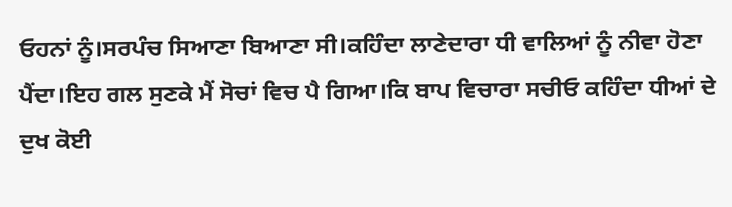ਓਹਨਾਂ ਨੂੰ।ਸਰਪੰਚ ਸਿਆਣਾ ਬਿਆਣਾ ਸੀ।ਕਹਿੰਦਾ ਲਾਣੇਦਾਰਾ ਧੀ ਵਾਲਿਆਂ ਨੂੰ ਨੀਵਾ ਹੋਣਾ ਪੈਂਦਾ।ਇਹ ਗਲ ਸੁਣਕੇ ਮੈਂ ਸੋਚਾਂ ਵਿਚ ਪੈ ਗਿਆ।ਕਿ ਬਾਪ ਵਿਚਾਰਾ ਸਚੀਓ ਕਹਿੰਦਾ ਧੀਆਂ ਦੇ ਦੁਖ ਕੋਈ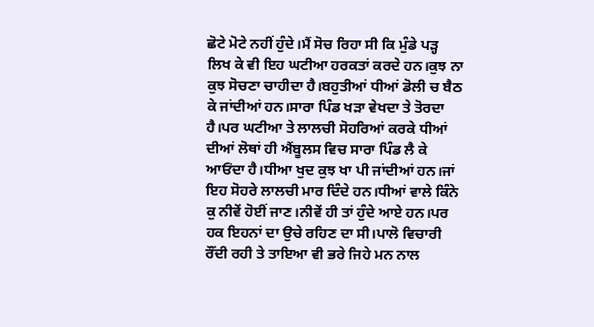ਛੋਟੇ ਮੋਟੇ ਨਹੀਂ ਹੁੰਦੇ।ਮੈਂ ਸੋਚ ਰਿਹਾ ਸੀ ਕਿ ਮੁੰਡੇ ਪੜ੍ਹ ਲਿਖ ਕੇ ਵੀ ਇਹ ਘਟੀਆ ਹਰਕਤਾਂ ਕਰਦੇ ਹਨ।ਕੁਝ ਨਾ ਕੁਝ ਸੋਚਣਾ ਚਾਹੀਦਾ ਹੈ।ਬਹੁਤੀਆਂ ਧੀਆਂ ਡੋਲੀ ਚ ਬੈਠ ਕੇ ਜਾਂਦੀਆਂ ਹਨ।ਸਾਰਾ ਪਿੰਡ ਖੜਾ ਵੇਖਦਾ ਤੇ ਤੋਰਦਾ ਹੈ।ਪਰ ਘਟੀਆ ਤੇ ਲਾਲਚੀ ਸੋਹਰਿਆਂ ਕਰਕੇ ਧੀਆਂ ਦੀਆਂ ਲੋਥਾਂ ਹੀ ਐਂਬੂਲਸ ਵਿਚ ਸਾਰਾ ਪਿੰਡ ਲੈ ਕੇ ਆਓਂਦਾ ਹੈ।ਧੀਆ ਖੁਦ ਕੁਝ ਖਾ ਪੀ ਜਾਂਦੀਆਂ ਹਨ।ਜਾਂ ਇਹ ਸੋਹਰੇ ਲਾਲਚੀ ਮਾਰ ਦਿੰਦੇ ਹਨ।ਧੀਆਂ ਵਾਲੇ ਕਿੰਨੇ ਕੁ ਨੀਵੇਂ ਹੋਈਂ ਜਾਣ।ਨੀਵੇਂ ਹੀ ਤਾਂ ਹੁੰਦੇ ਆਏ ਹਨ।ਪਰ ਹਕ ਇਹਨਾਂ ਦਾ ਉਚੇ ਰਹਿਣ ਦਾ ਸੀ।ਪਾਲੋ ਵਿਚਾਰੀ ਰੌਂਦੀ ਰਹੀ ਤੇ ਤਾਇਆ ਵੀ ਭਰੇ ਜਿਹੇ ਮਨ ਨਾਲ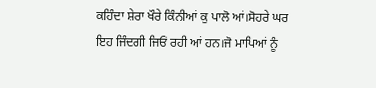ਕਹਿੰਦਾ ਸ਼ੇਰਾ ਖੌਰੇ ਕਿੰਨੀਆਂ ਕੁ ਪਾਲੋ ਆਂ।ਸੋਹਰੇ ਘਰ ਇਹ ਜਿੰਦਗੀ ਜਿਓਂ ਰਹੀ ਆਂ ਹਨ।ਜੋ ਮਾਪਿਆਂ ਨੂੰ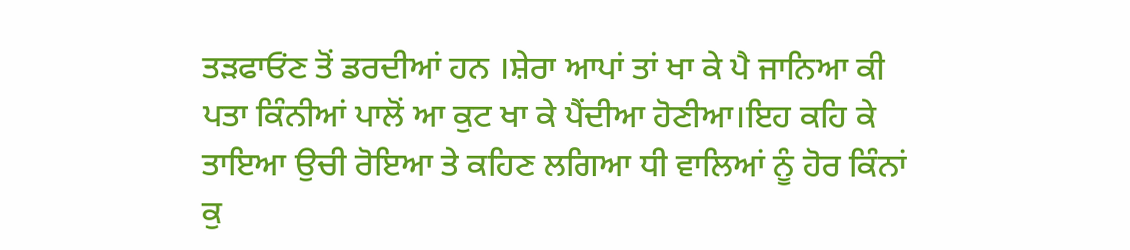ਤੜਫਾਓਂਣ ਤੋਂ ਡਰਦੀਆਂ ਹਨ ।ਸ਼ੇਰਾ ਆਪਾਂ ਤਾਂ ਖਾ ਕੇ ਪੈ ਜਾਨਿਆ ਕੀ ਪਤਾ ਕਿੰਨੀਆਂ ਪਾਲੋਂ ਆ ਕੁਟ ਖਾ ਕੇ ਪੈਂਦੀਆ ਹੋਣੀਆ।ਇਹ ਕਹਿ ਕੇ ਤਾਇਆ ਉਚੀ ਰੋਇਆ ਤੇ ਕਹਿਣ ਲਗਿਆ ਧੀ ਵਾਲਿਆਂ ਨੂੰ ਹੋਰ ਕਿੰਨਾਂ ਕੁ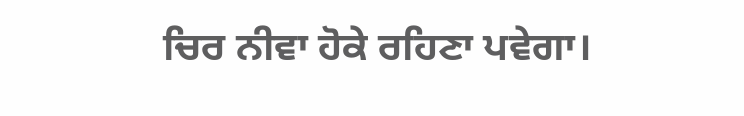ਚਿਰ ਨੀਵਾ ਹੋਕੇ ਰਹਿਣਾ ਪਵੇਗਾ।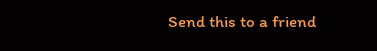Send this to a friend